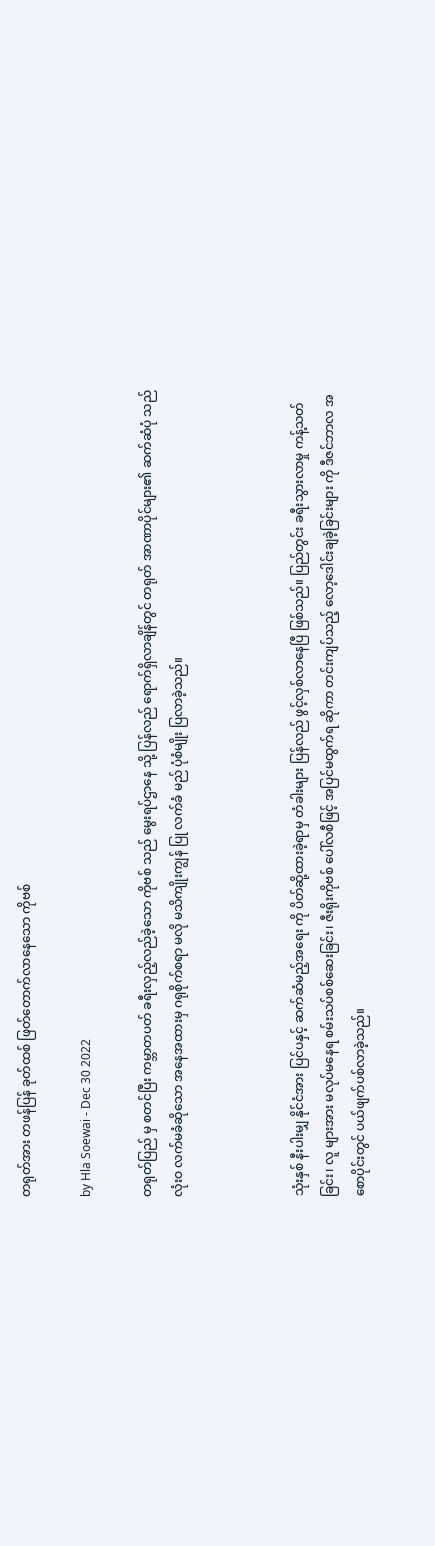တရုတ်အား တဖန်ပြန် ခုတ်ထစ် ဖြတ်တောက်လာနေသော ကိုဗစ်

by Hla Soewai - Dec 30 2022

တရုတ်ပြည် မှ စတင်ပြီး ကမ္ဘာတပတ် ခရီးလှည့်လည်ခဲ့သော ကိုဗစ် သည် ‌မွေးရပ်ဌာနေ သို့ ပြန်လည် ရောက်ရှိလာချိန်တွင် တရုတ် အာဏာပိုင်များ၏ ဆက်ဆံပုံ သည် လုံးဝ လက်မခံဆိုသော အနေအထားမှ ဂရုစိုက်စရာ မလို မသိကျိုးကျွန် ပြု လက်ခံ မည် ပုံစံမျိုး ပြလာခဲ့သည်။



သုံးနှစ် နီးပါးမျှ နိုင်ငံအား ပြင်ပနှင့် ဆက်ဆံမည့်အရေး ကို ပိတ်ဆို့ထားခဲ့ရာမှ တံခါးများ ပြန်လည် ဖွင့်လှစ်လာနေပြီ ဖြစ်သည်။ ပြည်တွင်း ခရီးသွားလာမှု ကန့်သတ်ခြင်း၊ လူ များအား မလုပ်မနေရ စမ်းသပ်စစ်ဆေးခြင်း၊ ဇီးရိုးကိုဗစ် ပေါ်လစီဖြင့် အပြင်မထွက်ရ ဆိုကာ တင်းကျပ်သည့် လော့ဒေါင်းချခဲ့ခြင်းများ ကို ဒီဇင်ဘာလ အစောပိုင်းတွင် ပယ်ဖျက်ပစ်လာခဲ့သည်။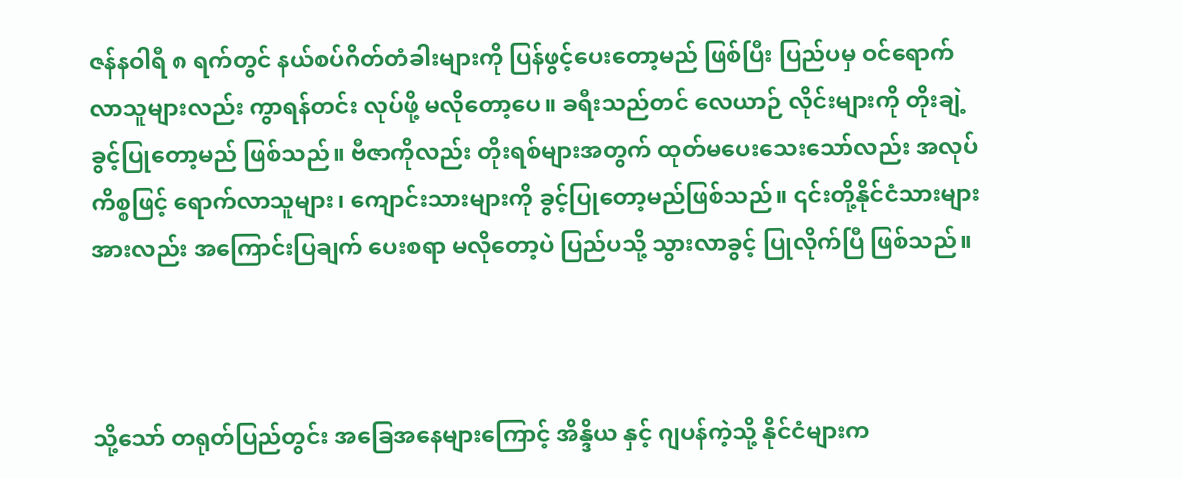ဇန်နဝါရီ ၈ ရက်တွင် နယ်စပ်ဂိတ်တံခါးများကို ပြန်ဖွင့်ပေးတော့မည် ဖြစ်ပြီး ပြည်ပမှ ဝင်ရောက်လာသူများလည်း ကွာရန်တင်း လုပ်ဖို့ မလိုတော့ပေ။ ခရီးသည်တင် လေယာဉ် လိုင်းများကို တိုးချဲ့ ခွင့်ပြုတော့မည် ဖြစ်သည်။ ဗီဇာကိုလည်း တိုးရစ်များအတွက် ထုတ်‌မပေးသေးသော်လည်း အလုပ်ကိစ္စဖြင့် ရောက်လာသူများ၊ ကျောင်းသားများကို ခွင့်ပြုတော့မည်ဖြစ်သည်။ ၎င်းတို့နိုင်ငံသားများ အားလည်း အကြောင်းပြချက် ပေးစရာ မလိုတော့ပဲ ပြည်ပသို့ သွားလာခွင့် ပြုလိုက်ပြီ ဖြစ်သည်။



သို့သော် တရုတ်ပြည်တွင်း အခြေအနေများကြောင့် အိန္ဒိယ နှင့် ဂျပန်ကဲ့သို့ နိုင်ငံများက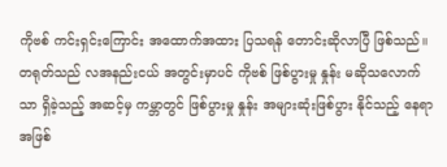ကိုဗစ် ကင်းရှင်းကြောင်း အထောက်အထား ပြသရန် တောင်းဆိုလာပြီ ဖြစ်သည်။ တရုတ်သည် လအနည်းငယ် အတွင်းမှာပင် ကိုဗစ် ဖြစ်ပွားမှု နှုန်း မဆိုသလောက်သာ ရှိခဲ့သည့် အဆင့်မှ ကမ္ဘာတွင် ဖြစ်ပွားမှု နှုန်း အများဆုံးဖြစ်ပွား နိုင်သည့် နေရာအဖြစ်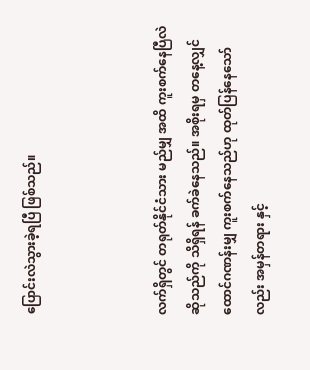ပြောင်းလဲသွားခဲ့ရပြီ ဖြစ်သည်။



လက်ရှိတွင် တရုတ်နိုင်ငံသား မည်မျှ အထိ ကူးစက်နေပြီလဲ ဆိုသည်ကို သိရှိရန် ခက်ခဲနေသည်။ အစိုးရမှ တနေ့လျှင် ထောင်ဂဏန်းမျှ ကူးစက်နေသည်ဟု ထုတ်ပြန်နေသော်လည်း အမှန်တရား နှင့်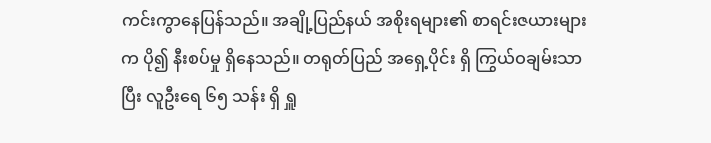ကင်းကွာနေပြန်သည်။ အချို့ပြည်နယ် အစိုးရများ၏ စာရင်းဇယားများက ပို၍ နီးစပ်မှု ရှိနေသည်။ တရုတ်ပြည် အရှေ့ပိုင်း ရှိ ကြွယ်ဝချမ်းသာပြီး လူဦးရေ ၆၅ သန်း ရှိ ရှူ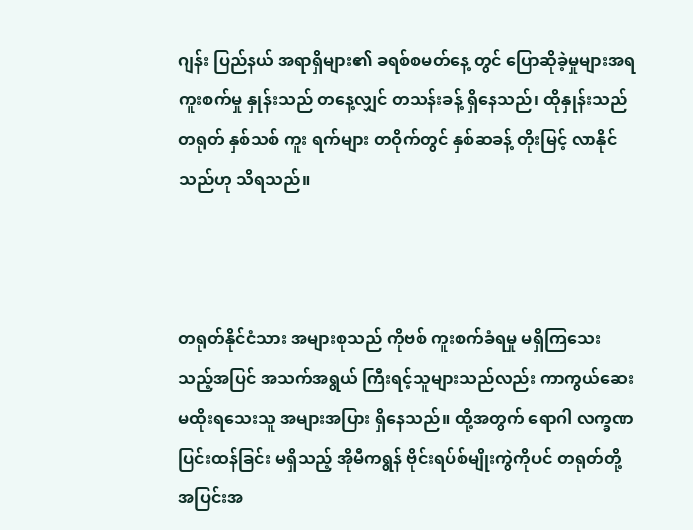ဂျန်း ပြည်နယ် အရာရှိများ၏ ခရစ်စမတ်နေ့ တွင် ပြောဆိုခဲ့မှုများအရ ကူးစက်မှု နှုန်းသည် တနေ့လျှင် တသန်းခန့် ရှိနေသည်၊ ထိုနှုန်းသည် တရုတ် နှစ်သစ် ကူး ရက်များ တဝိုက်တွင် နှစ်ဆခန့် တိုးမြင့် လာနိုင်သည်ဟု သိရသည်။



တရုတ်နိုင်ငံသား အများစုသည် ကိုဗစ် ကူးစက်ခံရမှု မရှိကြသေးသည့်အပြင် အသက်အရွယ် ကြီးရင့်သူများသည်လည်း ကာကွယ်ဆေး မထိုးရသေးသူ အများအပြား ရှိနေသည်။ ထို့အတွက် ရောဂါ လက္ခဏ ပြင်းထန်ခြင်း မရှိသည့် အိုမီကရွန် ဗိုင်းရပ်စ်မျိုးကွဲကိုပင် တရုတ်တို့ အပြင်းအ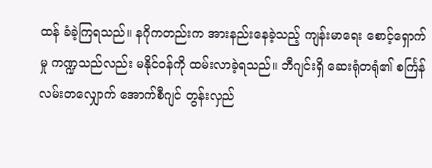ထန် ခံခဲ့ကြရသည်။ နဂိုကတည်းက အားနည်းနေခဲ့သည့် ကျန်းမာရေး စောင့်ရှောက်မှု ကဏ္ဍသည်လည်း မနိုင်ဝန်ကို ထမ်းလာခဲ့ရသည်။ ဘီဂျင်းရှိ ဆေးရုံတရုံ၏ စင်္ကြန်လမ်းတလျှောက် အောက်စီဂျင် တွန်းလှည်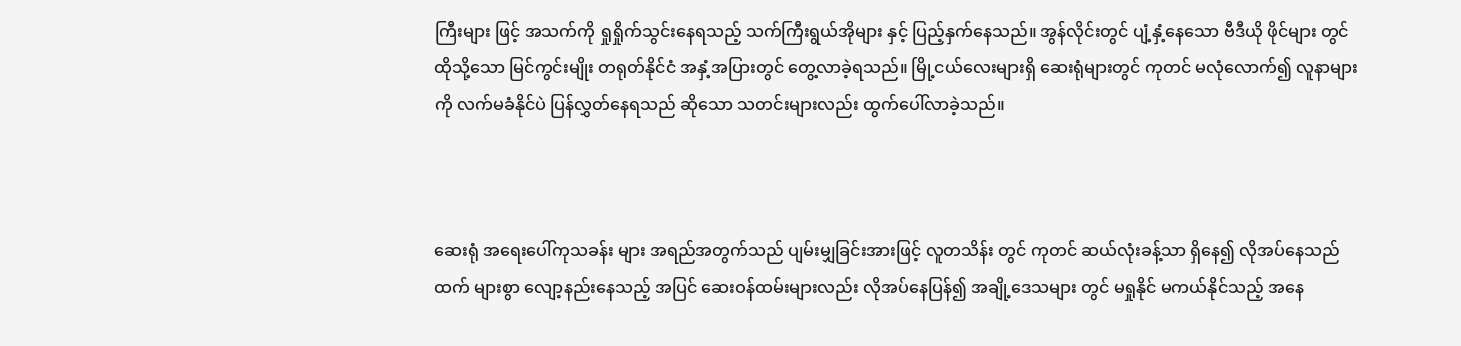ကြီးများ ဖြင့် အသက်ကို ရှုရှိုက်သွင်းနေရသည့် သက်ကြီးရွယ်အိုများ နှင့် ပြည့်နှက်နေသည်။ အွန်လိုင်းတွင် ပျံ့နှံ့နေသော ဗီဒီယို ဖိုင်များ တွင် ထိုသို့သော မြင်ကွင်းမျိုး တရုတ်နိုင်ငံ အနှံ့အပြားတွင် တွေ့လာခဲ့ရသည်။ မြို့ငယ်လေးများရှိ ဆေးရုံများတွင် ကုတင် မလုံလောက်၍ လူနာများကို လက်မခံနိုင်ပဲ ပြန်လွှတ်နေရသည် ဆိုသော သတင်းများလည်း ထွက်ပေါ်လာခဲ့သည်။



ဆေးရုံ အရေးပေါ်ကုသခန်း များ အရည်အတွက်သည် ပျမ်းမျှခြင်းအားဖြင့် လူတသိန်း တွင် ကုတင် ဆယ်လုံးခန့်သာ ရှိနေ၍ လိုအပ်နေသည်ထက် များစွာ လျော့နည်းနေသည့် အပြင် ဆေးဝန်ထမ်းများလည်း လိုအပ်နေပြန်၍ အချို့ဒေသများ တွင် မရှုနိုင် မကယ်နိုင်သည့် အနေ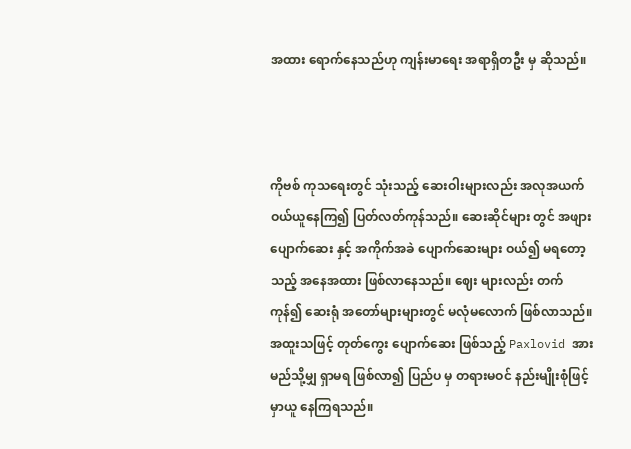အထား ရောက်နေသည်ဟု ကျန်းမာရေး အရာရှိတဦး မှ ဆိုသည်။



ကိုဗစ် ကုသရေးတွင် သုံးသည့် ဆေးဝါးများလည်း အလုအယက် ဝယ်ယူနေကြ၍ ပြတ်လတ်ကုန်သည်။ ဆေးဆိုင်များ တွင် အဖျားပျောက်ဆေး နှင့် အကိုက်အခဲ ပျောက်ဆေးများ ဝယ်၍ မရတော့သည့် အနေအထား ဖြစ်လာနေသည်။ ဈေး များလည်း တက်ကုန်၍ ဆေးရုံ အတော်များများတွင် မလုံမလောက် ဖြစ်လာသည်။ အထူးသဖြင့် တုတ်ကွေး ပျောက်ဆေး ဖြစ်သည့် Paxlovid အား မည်သို့မျှ ရှာမရ ဖြစ်လာ၍ ပြည်ပ မှ တရားမဝင် နည်းမျိုးစုံဖြင့် မှာယူ နေကြရသည်။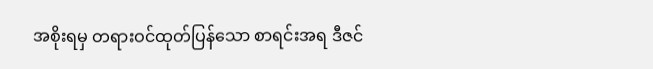အစိုးရမှ တရားဝင်ထုတ်ပြန်သော စာရင်းအရ ဒီဇင်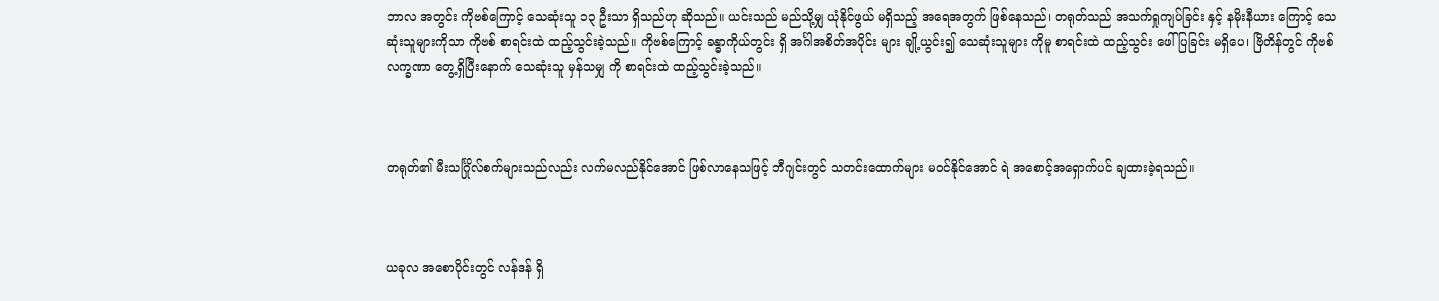ဘာလ အတွင်း ကိုဗစ်ကြောင့် သေဆုံးသူ ၁၃ ဦးသာ ရှိသည်ဟု ဆိုသည်။ ယင်းသည် မည်သို့မျှ ယုံနိုင်ဖွယ် မရှိသည့် အရေအတွက် ဖြစ်နေသည်၊ တရုတ်သည် အသက်ရှုကျပ်ခြင်း နှင့် နမိုးနီယား ကြောင့် သေဆုံးသူများကိုသာ ကိုဗစ် စာရင်းထဲ ထည့်သွင်းခဲ့သည်။ ကိုဗစ်ကြောင့် ခန္ဓာကိုယ်တွင်း ရှိ အင်္ဂါအစိတ်အပိုင်း များ ချို့ယွင်း၍ သေဆုံးသူများ ကိုမူ စာရင်းထဲ ထည့်သွင်း ဖေါ်ပြခြင်း မရှိပေ၊ ဗြိတိန်တွင် ကိုဗစ် လက္ခဏာ တွေ့ရှိပြီးနောက် သေဆုံးသူ မှန်သမျှ ကို စာရင်းထဲ ထည့်သွင်းခဲ့သည်။



တရုတ်၏ မီးသင်္ဂြိုလ်စက်များသည်လည်း လက်မလည်နိုင်အောင် ဖြစ်လာနေသဖြင့် ဘီဂျင်းတွင် သတင်းထောက်များ မဝင်နိုင်အောင် ရဲ အစောင့်အရှောက်ပင် ချထားခဲ့ရသည်။



ယခုလ အစောပိုင်းတွင် လန်ဒန် ရှိ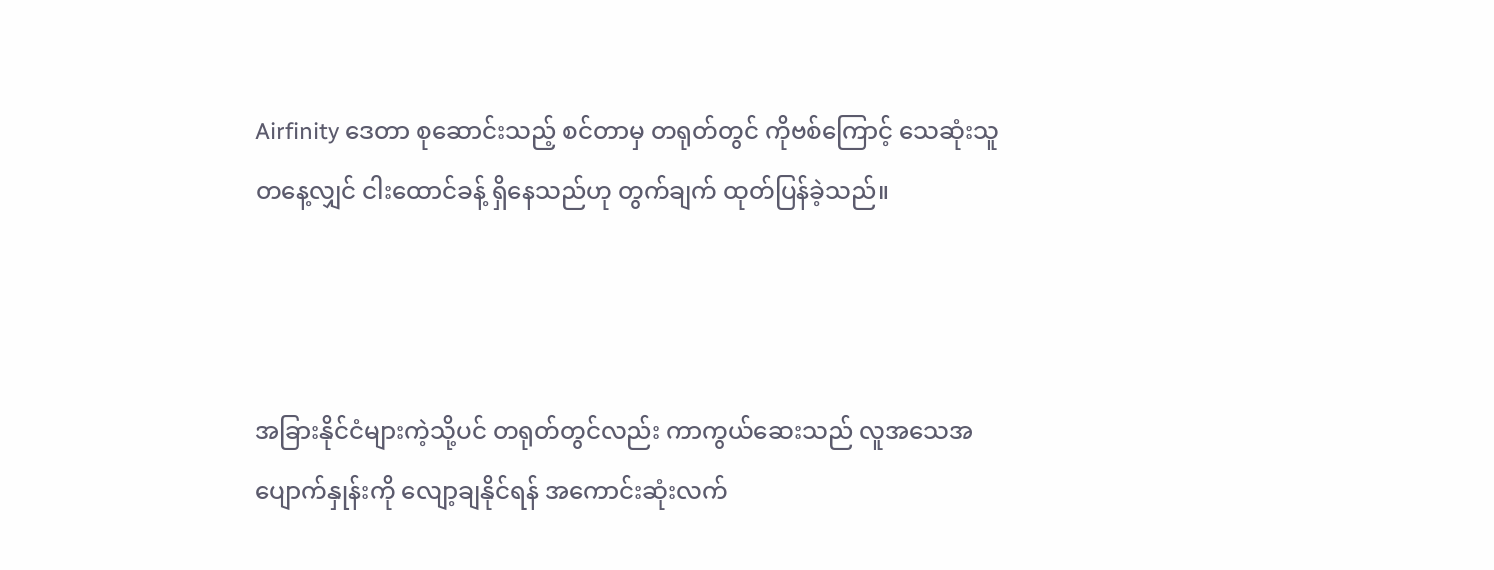Airfinity ဒေတာ စုဆောင်းသည့် စင်တာမှ တရုတ်တွင် ကိုဗစ်ကြောင့် သေဆုံးသူ တနေ့လျှင် ငါးထောင်ခန့် ရှိနေသည်ဟု တွက်ချက် ထုတ်ပြန်ခဲ့သည်။



အခြားနိုင်ငံများကဲ့သို့ပင် တရုတ်တွင်လည်း ကာကွယ်ဆေးသည် လူအသေအပျောက်နှုန်းကို လျော့ချနိုင်ရန် အကောင်းဆုံးလက်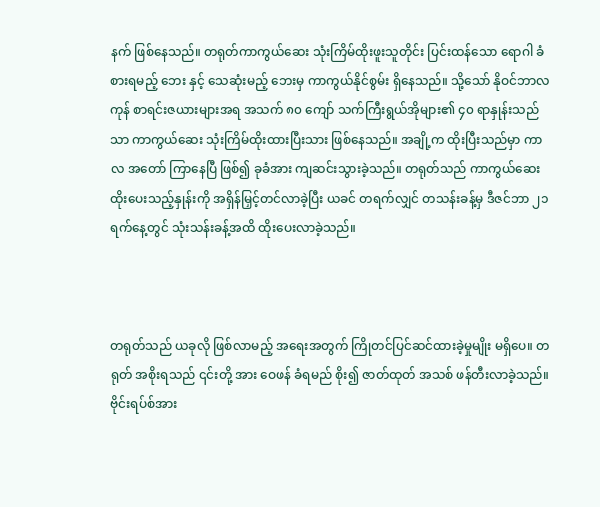နက် ဖြစ်နေသည်။ တရုတ်ကာကွယ်ဆေး သုံးကြိမ်ထိုးဖူးသူတိုင်း ပြင်းထန်သော ရောဂါ ခံစားရမည့် ဘေး နှင့် သေဆုံးမည့် ဘေးမှ ကာကွယ်နိုင်စွမ်း ရှိနေသည်။ သို့သော် နိုဝင်ဘာလ ကုန် စာရင်းဇယားများအရ အသက် ၈၀ ကျော် သက်ကြီးရွယ်အိုများ၏ ၄၀ ရာနှုန်းသည်သာ ကာကွယ်ဆေး သုံးကြိမ်ထိုးထားပြီးသား ဖြစ်နေသည်။ အချို့က ထိုးပြီးသည်မှာ ကာလ အတော် ကြာနေပြီ ဖြစ်၍ ခုခံအား ကျဆင်းသွားခဲ့သည်။ တရုတ်သည် ကာကွယ်ဆေး ထိုးပေးသည့်နှုန်းကို အရှိန်မြှင့်တင်လာခဲ့ပြီး ယခင် တရက်လျှင် တသန်းခန့်မှ ဒီဇင်ဘာ ၂၁ ရက်နေ့တွင် သုံးသန်းခန့်အထိ ထိုးပေးလာခဲ့သည်။



တရုတ်သည် ယခုလို ဖြစ်လာမည့် အရေးအတွက် ကြိုတင်ပြင်ဆင်ထားခဲ့မှုမျိုး မရှိပေ။ တရုတ် အစိုးရသည် ၎င်းတို့ အား ဝေဖန် ခံရမည် စိုး၍ ဇာတ်ထုတ် အသစ် ဖန်တီးလာခဲ့သည်။ ဗိုင်းရပ်စ်အား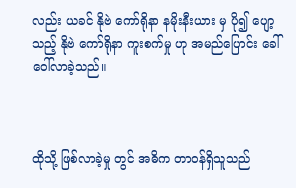လည်း ယခင် နိုဗဲ ကော်ရိုနာ နမိုးနီးယား မှ ပို၍ ပျော့သည့် နိုဗဲ ကော်ရိုနာ ကူးစက်မှု ဟု အမည်ပြောင်း ခေါ်ဝေါ်လာခဲ့သည်။



ထိုသို့ ဖြစ်လာခဲ့မှု တွင် အဓိက တာဝန်ရှိသူသည်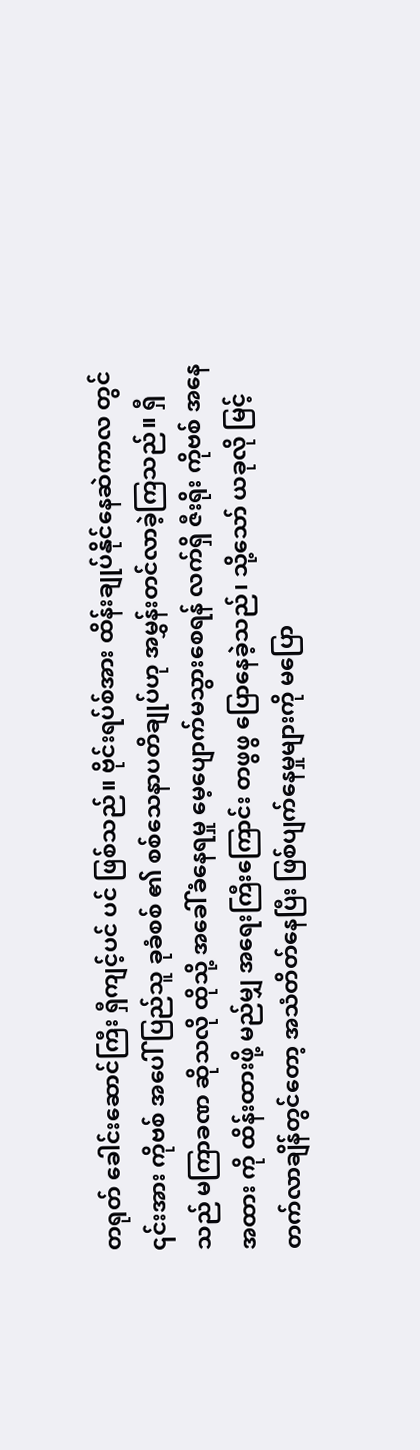တရုတ် ခေါင်းဆောင်ကြီး ရှီကျင့်ပင် ပင် ဖြစ်သည်။ ဗိုင်းရပ်စ်အား ထိန်းချုပ်နိုင်နေဆဲကာလ တွင် ၎င်းအား ကိုဗစ် အပေါ် ပြည်သူ ခုခံစစ် ၏ စစ်သေနာပတိချုပ်ဟု အမွှန်းတင်လာခဲ့ကြသည်။ ရှီ သည် မကြာခဏ ဆိုသလို ထိုသို့ အခေါ်ခံနေရမှု မေ့ပျောက်မသွားစေရန် လက်ရှိ ဇီးရိုး ကိုဗစ် အနေအထား ကို ထိန်းထားဖို့ မည်မျှ အရေးကြီးကြောင်း တဖွဖွ ပြောနေခဲ့သည်၊ သို့သော် ယခုလို မြင့်တက်လာချိန်တွင်တော့ အသံတိတ်နေပြီး ဖြစ်ပျက်နေမှုများကို မပြော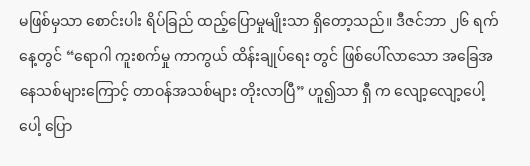မဖြစ်မှသာ စောင်းပါး ရိပ်ခြည် ထည့်ပြောမှုမျိုးသာ ရှိတော့သည်။ ဒီဇင်ဘာ ၂၆ ရက်နေ့တွင် “ရောဂါ ကူးစက်မှု ကာကွယ် ထိန်းချုပ်ရေး တွင် ဖြစ်ပေါ်လာသော အခြေအနေသစ်များကြောင့် တာဝန်အသစ်များ တိုးလာပြီ” ဟူ၍သာ ရှီ က လျော့လျော့ပေါ့ပေါ့ ပြော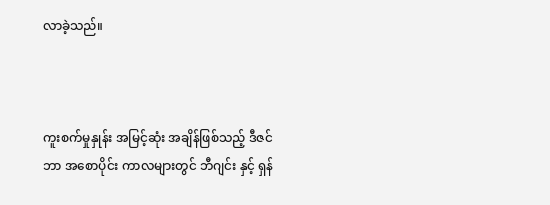လာခဲ့သည်။



ကူးစက်မှုနှုန်း အမြင့်ဆုံး အချိန်ဖြစ်သည့် ဒီဇင်ဘာ အစောပိုင်း ကာလများတွင် ဘီဂျင်း နှင့် ရှန်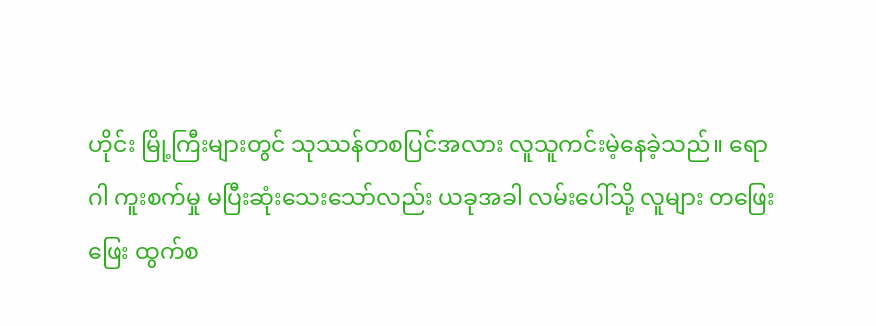ဟိုင်း မြို့ကြီးများတွင် သုဿန်တစပြင်အလား လူသူကင်းမဲ့နေခဲ့သည်။ ရောဂါ ကူးစက်မှု မပြီးဆုံးသေးသော်လည်း ယခုအခါ လမ်းပေါ်သို့ လူများ တဖြေးဖြေး ထွက်စ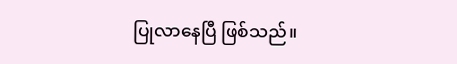ပြုလာနေပြီ ဖြစ်သည်။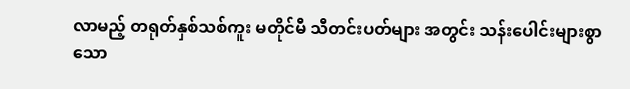လာမည့် တရုတ်နှစ်သစ်ကူး မတိုင်မီ သီတင်းပတ်များ အတွင်း သန်းပေါင်းများစွာသော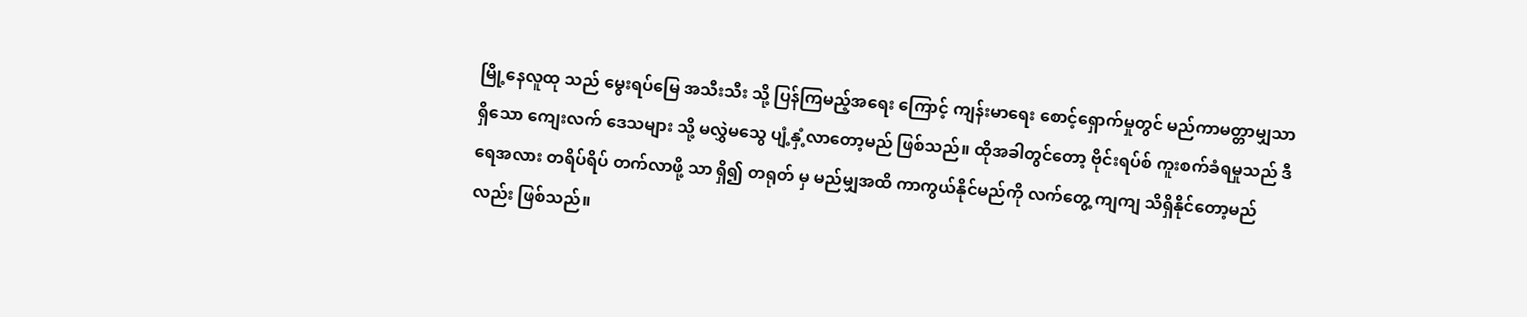မြို့နေလူထု သည် မွေးရပ်မြေ အသီးသီး သို့ ပြန်ကြမည့်အရေး ကြောင့် ကျန်းမာရေး စောင့်ရှောက်မှုတွင် မည်ကာမတ္တာမျှသာ ရှိသော ကျေးလက် ဒေသများ သို့ မလွှဲမသွေ ပျံ့နှံ့လာတော့မည် ဖြစ်သည်။ ထိုအခါတွင်တော့ ဗိုင်းရပ်စ် ကူးစက်ခံရမှုသည် ဒီရေအလား တရိပ်ရိပ် တက်လာဖို့ သာ ရှိ၍ တရုတ် မှ မည်မျှအထိ ကာကွယ်နိုင်မည်ကို လက်တွေ့ ကျကျ သိရှိနိုင်တော့မည် လည်း ဖြစ်သည်။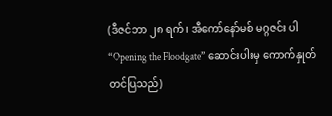(ဒီဇင်ဘာ ၂၈ ရက်၊ အီကော်နော်မစ် မဂ္ဂဇင်း ပါ “Opening the Floodgate” ဆောင်းပါးမှ ကောက်နှုတ်တင်ပြသည်)